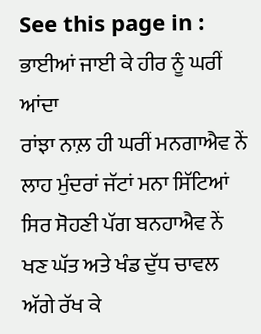See this page in :
ਭਾਈਆਂ ਜਾਈ ਕੇ ਹੀਰ ਨੂੰ ਘਰੀਂ ਆਂਦਾ
ਰਾਂਝਾ ਨਾਲ਼ ਹੀ ਘਰੀਂ ਮਨਗਾਐਵ ਨੇਂ
ਲਾਹ ਮੁੰਦਰਾਂ ਜੱਟਾਂ ਮਨਾ ਸਿੱਟਿਆਂ
ਸਿਰ ਸੋਹਣੀ ਪੱਗ ਬਨਹਾਐਵ ਨੇਂ
ਖਣ ਘੱਤ ਅਤੇ ਖੰਡ ਦੁੱਧ ਚਾਵਲ
ਅੱਗੇ ਰੱਖ ਕੇ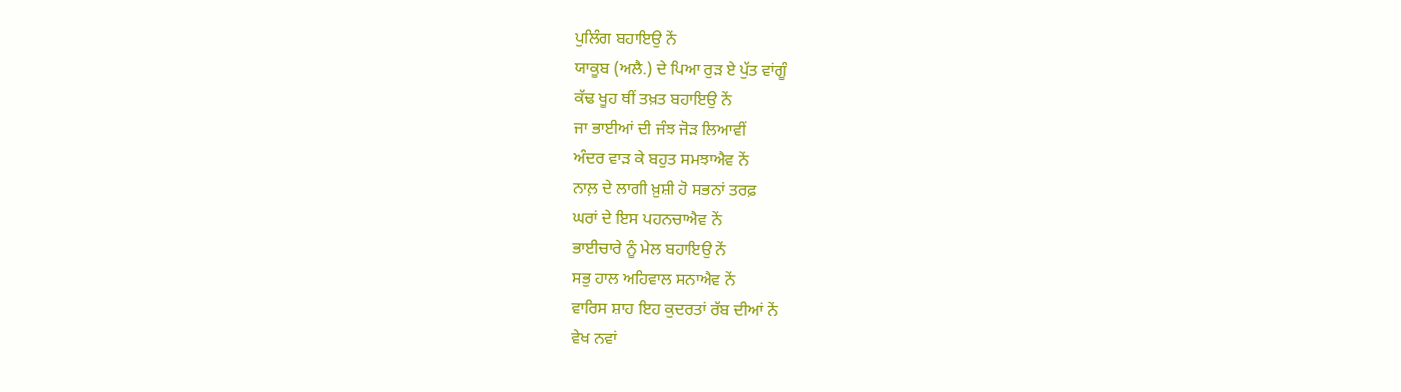ਪੁਲਿੰਗ ਬਹਾਇਉ ਨੇਂ
ਯਾਕੂਬ (ਅਲੈ.) ਦੇ ਪਿਆ ਰੁੜ ਏ ਪੁੱਤ ਵਾਂਗੂੰ
ਕੱਢ ਖੂਹ ਥੀਂ ਤਖ਼ਤ ਬਹਾਇਉ ਨੇਂ
ਜਾ ਭਾਈਆਂ ਦੀ ਜੰਝ ਜੋੜ ਲਿਆਵੀਂ
ਅੰਦਰ ਵਾੜ ਕੇ ਬਹੁਤ ਸਮਝਾਐਵ ਨੇਂ
ਨਾਲ਼ ਦੇ ਲਾਗੀ ਖ਼ੁਸ਼ੀ ਹੋ ਸਭਨਾਂ ਤਰਫ਼
ਘਰਾਂ ਦੇ ਇਸ ਪਹਨਚਾਐਵ ਨੇਂ
ਭਾਈਚਾਰੇ ਨੂੰ ਮੇਲ ਬਹਾਇਉ ਨੇਂ
ਸਭੁ ਹਾਲ ਅਹਿਵਾਲ ਸਨਾਐਵ ਨੇਂ
ਵਾਰਿਸ ਸ਼ਾਹ ਇਹ ਕੁਦਰਤਾਂ ਰੱਬ ਦੀਆਂ ਨੇਂ
ਵੇਖ ਨਵਾਂ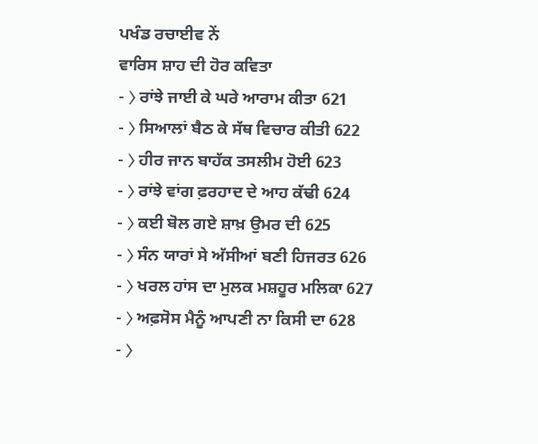ਪਖੰਡ ਰਚਾਈਵ ਨੇਂ
ਵਾਰਿਸ ਸ਼ਾਹ ਦੀ ਹੋਰ ਕਵਿਤਾ
- ⟩ ਰਾਂਝੇ ਜਾਈ ਕੇ ਘਰੇ ਆਰਾਮ ਕੀਤਾ 621
- ⟩ ਸਿਆਲਾਂ ਬੈਠ ਕੇ ਸੱਥ ਵਿਚਾਰ ਕੀਤੀ 622
- ⟩ ਹੀਰ ਜਾਨ ਬਾਹੱਕ ਤਸਲੀਮ ਹੋਈ 623
- ⟩ ਰਾਂਝੇ ਵਾਂਗ ਫ਼ਰਹਾਦ ਦੇ ਆਹ ਕੱਢੀ 624
- ⟩ ਕਈ ਬੋਲ ਗਏ ਸ਼ਾਖ਼ ਉਮਰ ਦੀ 625
- ⟩ ਸੰਨ ਯਾਰਾਂ ਸੇ ਅੱਸੀਆਂ ਬਣੀ ਹਿਜਰਤ 626
- ⟩ ਖਰਲ ਹਾਂਸ ਦਾ ਮੁਲਕ ਮਸ਼ਹੂਰ ਮਲਿਕਾ 627
- ⟩ ਅਫ਼ਸੋਸ ਮੈਨੂੰ ਆਪਣੀ ਨਾ ਕਿਸੀ ਦਾ 628
- ⟩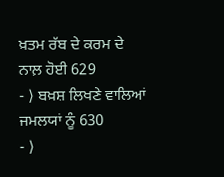ਖ਼ਤਮ ਰੱਬ ਦੇ ਕਰਮ ਦੇ ਨਾਲ਼ ਹੋਈ 629
- ⟩ ਬਖ਼ਸ਼ ਲਿਖਣੇ ਵਾਲਿਆਂ ਜਮਲਯਾਂ ਨੂੰ 630
- ⟩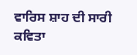ਵਾਰਿਸ ਸ਼ਾਹ ਦੀ ਸਾਰੀ ਕਵਿਤਾ